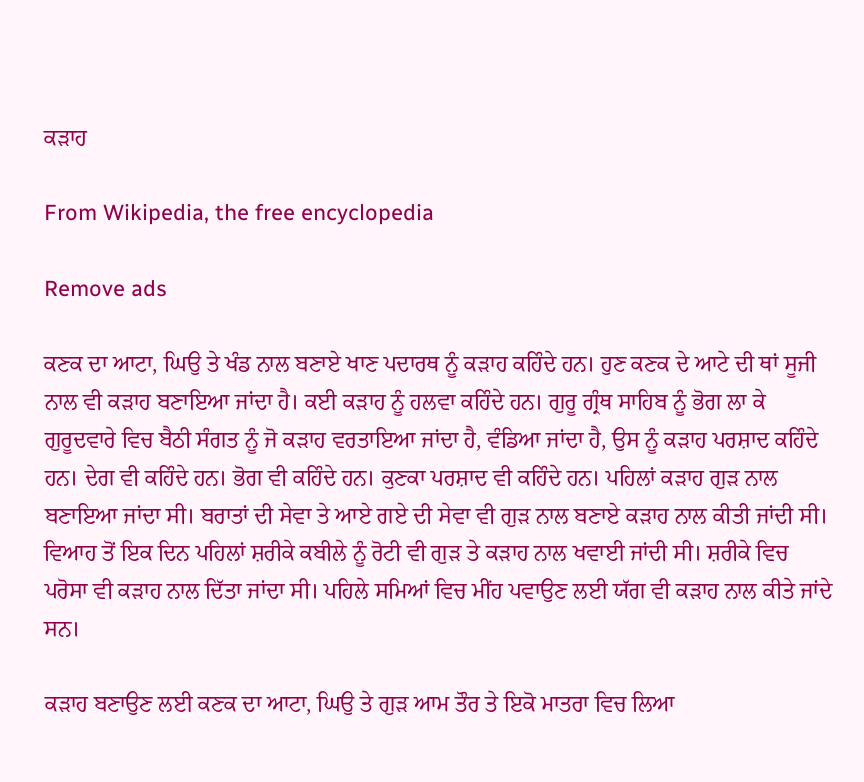ਕੜਾਹ

From Wikipedia, the free encyclopedia

Remove ads

ਕਣਕ ਦਾ ਆਟਾ, ਘਿਉ ਤੇ ਖੰਡ ਨਾਲ ਬਣਾਏ ਖਾਣ ਪਦਾਰਥ ਨੂੰ ਕੜਾਹ ਕਹਿੰਦੇ ਹਨ। ਹੁਣ ਕਣਕ ਦੇ ਆਟੇ ਦੀ ਥਾਂ ਸੂਜੀ ਨਾਲ ਵੀ ਕੜਾਹ ਬਣਾਇਆ ਜਾਂਦਾ ਹੈ। ਕਈ ਕੜਾਹ ਨੂੰ ਹਲਵਾ ਕਹਿੰਦੇ ਹਨ। ਗੁਰੂ ਗ੍ਰੰਥ ਸਾਹਿਬ ਨੂੰ ਭੋਗ ਲਾ ਕੇ ਗੁਰੂਦਵਾਰੇ ਵਿਚ ਬੈਠੀ ਸੰਗਤ ਨੂੰ ਜੋ ਕੜਾਹ ਵਰਤਾਇਆ ਜਾਂਦਾ ਹੈ, ਵੰਡਿਆ ਜਾਂਦਾ ਹੈ, ਉਸ ਨੂੰ ਕੜਾਹ ਪਰਸ਼ਾਦ ਕਹਿੰਦੇ ਹਨ। ਦੇਗ ਵੀ ਕਹਿੰਦੇ ਹਨ। ਭੋਗ ਵੀ ਕਹਿੰਦੇ ਹਨ। ਕੁਣਕਾ ਪਰਸ਼ਾਦ ਵੀ ਕਹਿੰਦੇ ਹਨ। ਪਹਿਲਾਂ ਕੜਾਹ ਗੁੜ ਨਾਲ ਬਣਾਇਆ ਜਾਂਦਾ ਸੀ। ਬਰਾਤਾਂ ਦੀ ਸੇਵਾ ਤੇ ਆਏ ਗਏ ਦੀ ਸੇਵਾ ਵੀ ਗੁੜ ਨਾਲ ਬਣਾਏ ਕੜਾਹ ਨਾਲ ਕੀਤੀ ਜਾਂਦੀ ਸੀ। ਵਿਆਹ ਤੋਂ ਇਕ ਦਿਨ ਪਹਿਲਾਂ ਸ਼ਰੀਕੇ ਕਬੀਲੇ ਨੂੰ ਰੋਟੀ ਵੀ ਗੁੜ ਤੇ ਕੜਾਹ ਨਾਲ ਖਵਾਈ ਜਾਂਦੀ ਸੀ। ਸ਼ਰੀਕੇ ਵਿਚ ਪਰੋਸਾ ਵੀ ਕੜਾਹ ਨਾਲ ਦਿੱਤਾ ਜਾਂਦਾ ਸੀ। ਪਹਿਲੇ ਸਮਿਆਂ ਵਿਚ ਮੀਂਹ ਪਵਾਉਣ ਲਈ ਯੱਗ ਵੀ ਕੜਾਹ ਨਾਲ ਕੀਤੇ ਜਾਂਦੇ ਸਨ।

ਕੜਾਹ ਬਣਾਉਣ ਲਈ ਕਣਕ ਦਾ ਆਟਾ, ਘਿਉ ਤੇ ਗੁੜ ਆਮ ਤੌਰ ਤੇ ਇਕੋ ਮਾਤਰਾ ਵਿਚ ਲਿਆ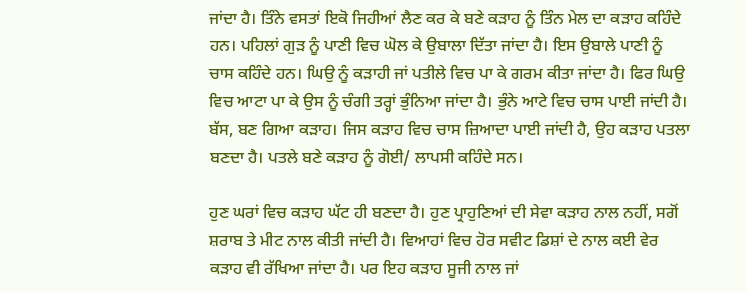ਜਾਂਦਾ ਹੈ। ਤਿੰਨੇ ਵਸਤਾਂ ਇਕੋ ਜਿਹੀਆਂ ਲੈਣ ਕਰ ਕੇ ਬਣੇ ਕੜਾਹ ਨੂੰ ਤਿੰਨ ਮੇਲ ਦਾ ਕੜਾਹ ਕਹਿੰਦੇ ਹਨ। ਪਹਿਲਾਂ ਗੁੜ ਨੂੰ ਪਾਣੀ ਵਿਚ ਘੋਲ ਕੇ ਉਬਾਲਾ ਦਿੱਤਾ ਜਾਂਦਾ ਹੈ। ਇਸ ਉਬਾਲੇ ਪਾਣੀ ਨੂੰ ਚਾਸ ਕਹਿੰਦੇ ਹਨ। ਘਿਉ ਨੂੰ ਕੜਾਹੀ ਜਾਂ ਪਤੀਲੇ ਵਿਚ ਪਾ ਕੇ ਗਰਮ ਕੀਤਾ ਜਾਂਦਾ ਹੈ। ਫਿਰ ਘਿਉ ਵਿਚ ਆਟਾ ਪਾ ਕੇ ਉਸ ਨੂੰ ਚੰਗੀ ਤਰ੍ਹਾਂ ਭੁੰਨਿਆ ਜਾਂਦਾ ਹੈ। ਭੁੰਨੇ ਆਟੇ ਵਿਚ ਚਾਸ ਪਾਈ ਜਾਂਦੀ ਹੈ। ਬੱਸ, ਬਣ ਗਿਆ ਕੜਾਹ। ਜਿਸ ਕੜਾਹ ਵਿਚ ਚਾਸ ਜ਼ਿਆਦਾ ਪਾਈ ਜਾਂਦੀ ਹੈ, ਉਹ ਕੜਾਹ ਪਤਲਾ ਬਣਦਾ ਹੈ। ਪਤਲੇ ਬਣੇ ਕੜਾਹ ਨੂੰ ਗੋਈ/ ਲਾਪਸੀ ਕਹਿੰਦੇ ਸਨ।

ਹੁਣ ਘਰਾਂ ਵਿਚ ਕੜਾਹ ਘੱਟ ਹੀ ਬਣਦਾ ਹੈ। ਹੁਣ ਪ੍ਰਾਹੁਣਿਆਂ ਦੀ ਸੇਵਾ ਕੜਾਹ ਨਾਲ ਨਹੀਂ, ਸਗੋਂ ਸ਼ਰਾਬ ਤੇ ਮੀਟ ਨਾਲ ਕੀਤੀ ਜਾਂਦੀ ਹੈ। ਵਿਆਹਾਂ ਵਿਚ ਹੋਰ ਸਵੀਟ ਡਿਸ਼ਾਂ ਦੇ ਨਾਲ ਕਈ ਵੇਰ ਕੜਾਹ ਵੀ ਰੱਖਿਆ ਜਾਂਦਾ ਹੈ। ਪਰ ਇਹ ਕੜਾਹ ਸੂਜੀ ਨਾਲ ਜਾਂ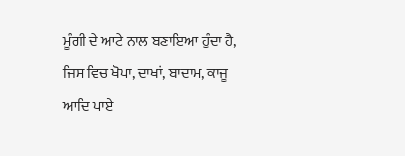ਮੂੰਗੀ ਦੇ ਆਟੇ ਨਾਲ ਬਣਾਇਆ ਹੁੰਦਾ ਹੈ, ਜਿਸ ਵਿਚ ਖੋਪਾ, ਦਾਖਾਂ, ਬਾਦਾਮ, ਕਾਜੂ ਆਦਿ ਪਾਏ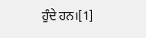ਹੁੰਦੇ ਹਨ।[1]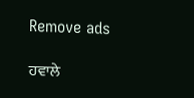Remove ads

ਹਵਾਲੇ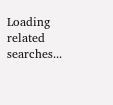Loading related searches...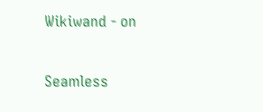Wikiwand - on

Seamless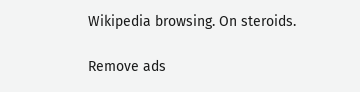Wikipedia browsing. On steroids.

Remove ads